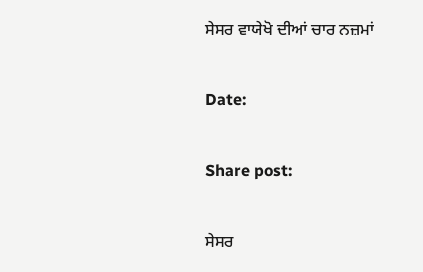ਸੇਸਰ ਵਾਯੇਖੋ ਦੀਆਂ ਚਾਰ ਨਜ਼ਮਾਂ

Date:

Share post:

ਸੇਸਰ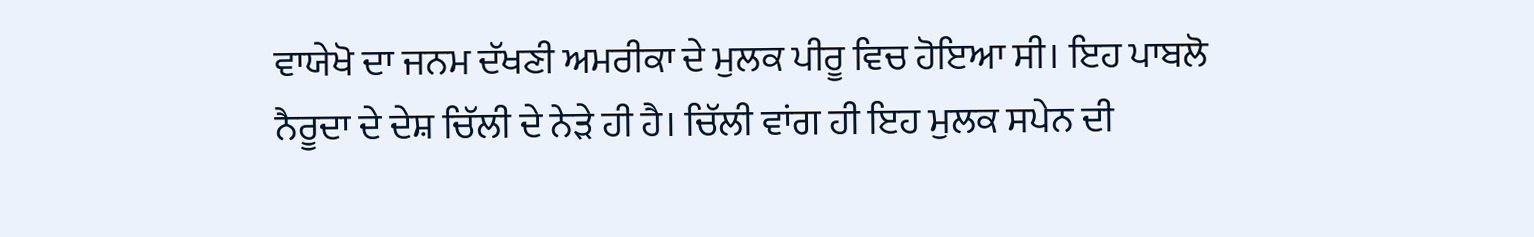ਵਾਯੇਖੋ ਦਾ ਜਨਮ ਦੱਖਣੀ ਅਮਰੀਕਾ ਦੇ ਮੁਲਕ ਪੀਰੂ ਵਿਚ ਹੋਇਆ ਸੀ। ਇਹ ਪਾਬਲੋ ਨੈਰੂਦਾ ਦੇ ਦੇਸ਼ ਚਿੱਲੀ ਦੇ ਨੇੜੇ ਹੀ ਹੈ। ਚਿੱਲੀ ਵਾਂਗ ਹੀ ਇਹ ਮੁਲਕ ਸਪੇਨ ਦੀ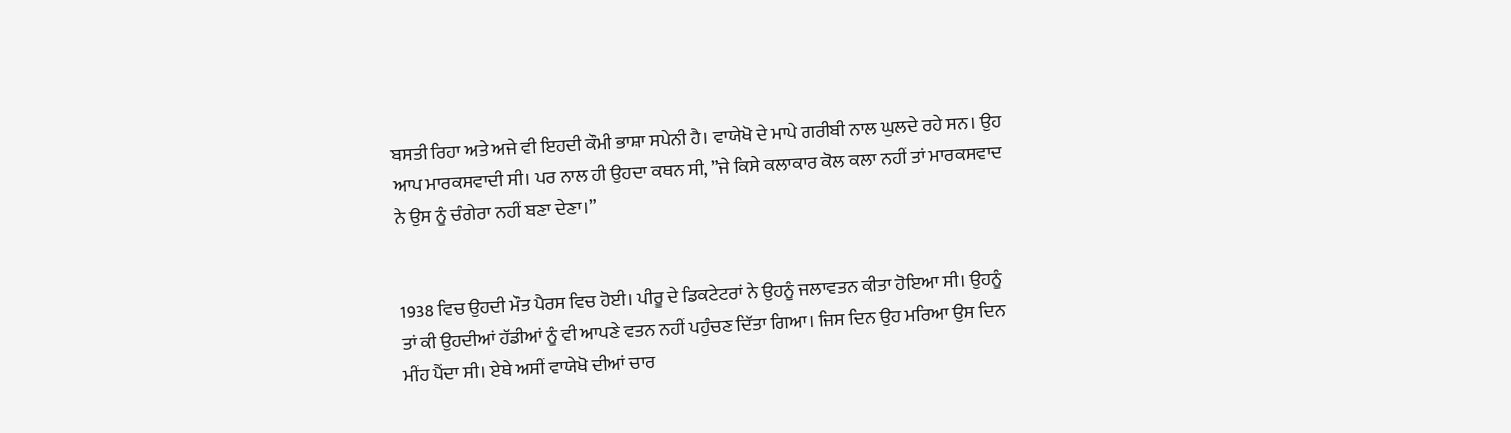ਬਸਤੀ ਰਿਹਾ ਅਤੇ ਅਜੇ ਵੀ ਇਹਦੀ ਕੌਮੀ ਭਾਸ਼ਾ ਸਪੇਨੀ ਹੈ। ਵਾਯੇਖੋ ਦੇ ਮਾਪੇ ਗਰੀਬੀ ਨਾਲ ਘੁਲਦੇ ਰਹੇ ਸਨ। ਉਹ ਆਪ ਮਾਰਕਸਵਾਦੀ ਸੀ। ਪਰ ਨਾਲ ਹੀ ਉਹਦਾ ਕਥਨ ਸੀ, ”ਜੇ ਕਿਸੇ ਕਲਾਕਾਰ ਕੋਲ ਕਲਾ ਨਹੀਂ ਤਾਂ ਮਾਰਕਸਵਾਦ ਨੇ ਉਸ ਨੂੰ ਚੰਗੇਰਾ ਨਹੀਂ ਬਣਾ ਦੇਣਾ।”


1938 ਵਿਚ ਉਹਦੀ ਮੌਤ ਪੈਰਸ ਵਿਚ ਹੋਈ। ਪੀਰੂ ਦੇ ਡਿਕਟੇਟਰਾਂ ਨੇ ਉਹਨੂੰ ਜਲਾਵਤਨ ਕੀਤਾ ਹੋਇਆ ਸੀ। ਉਹਨੂੰ ਤਾਂ ਕੀ ਉਹਦੀਆਂ ਹੱਡੀਆਂ ਨੂੰ ਵੀ ਆਪਣੇ ਵਤਨ ਨਹੀਂ ਪਹੁੰਚਣ ਦਿੱਤਾ ਗਿਆ। ਜਿਸ ਦਿਨ ਉਹ ਮਰਿਆ ਉਸ ਦਿਨ ਮੀਂਹ ਪੈਂਦਾ ਸੀ। ਏਥੇ ਅਸੀਂ ਵਾਯੇਖੋ ਦੀਆਂ ਚਾਰ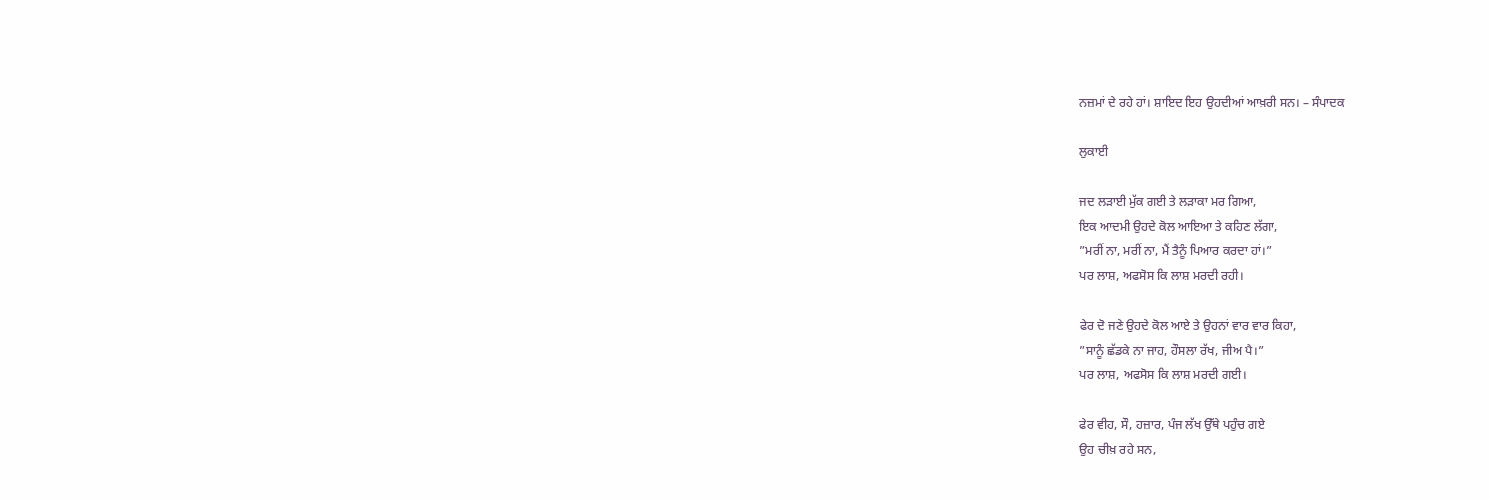ਨਜ਼ਮਾਂ ਦੇ ਰਹੇ ਹਾਂ। ਸ਼ਾਇਦ ਇਹ ਉਹਦੀਆਂ ਆਖ਼ਰੀ ਸਨ। – ਸੰਪਾਦਕ

ਲੁਕਾਈ

ਜਦ ਲੜਾਈ ਮੁੱਕ ਗਈ ਤੇ ਲੜਾਕਾ ਮਰ ਗਿਆ,
ਇਕ ਆਦਮੀ ਉਹਦੇ ਕੋਲ ਆਇਆ ਤੇ ਕਹਿਣ ਲੱਗਾ,
”ਮਰੀਂ ਨਾ, ਮਰੀਂ ਨਾ, ਮੈਂ ਤੈਨੂੰ ਪਿਆਰ ਕਰਦਾ ਹਾਂ।”
ਪਰ ਲਾਸ਼, ਅਫਸੋਸ ਕਿ ਲਾਸ਼ ਮਰਦੀ ਰਹੀ।

ਫੇਰ ਦੋ ਜਣੇ ਉਹਦੇ ਕੋਲ ਆਏ ਤੇ ਉਹਨਾਂ ਵਾਰ ਵਾਰ ਕਿਹਾ,
”ਸਾਨੂੰ ਛੱਡਕੇ ਨਾ ਜਾਹ, ਹੌਸਲਾ ਰੱਖ, ਜੀਅ ਪੈ।”
ਪਰ ਲਾਸ਼, ਅਫਸੋਸ ਕਿ ਲਾਸ਼ ਮਰਦੀ ਗਈ।

ਫੇਰ ਵੀਹ, ਸੌ, ਹਜ਼ਾਰ, ਪੰਜ ਲੱਖ ਉੱਥੇ ਪਹੁੰਚ ਗਏ
ਉਹ ਚੀਖ਼ ਰਹੇ ਸਨ,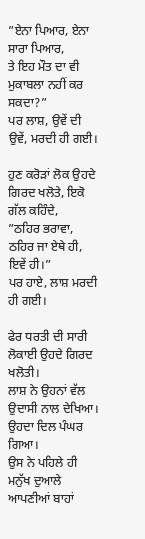”ਏਨਾ ਪਿਆਰ, ਏਨਾ ਸਾਰਾ ਪਿਆਰ,
ਤੇ ਇਹ ਮੌਤ ਦਾ ਵੀ ਮੁਕਾਬਲਾ ਨਹੀਂ ਕਰ ਸਕਦਾ?”
ਪਰ ਲਾਸ਼, ਉਵੇਂ ਦੀ ਉਵੇਂ, ਮਰਦੀ ਹੀ ਗਈ।

ਹੁਣ ਕਰੋੜਾਂ ਲੋਕ ਉਹਦੇ ਗਿਰਦ ਖਲੋਤੇ, ਇਕੋ ਗੱਲ ਕਹਿੰਦੇ,
”ਠਹਿਰ ਭਰਾਵਾ, ਠਹਿਰ ਜਾ ਏਥੇ ਹੀ, ਇਵੇਂ ਹੀ।”
ਪਰ ਹਾਏ, ਲਾਸ਼ ਮਰਦੀ ਹੀ ਗਈ।

ਫੇਰ ਧਰਤੀ ਦੀ ਸਾਰੀ ਲੋਕਾਈ ਉਹਦੇ ਗਿਰਦ ਖਲੋਤੀ।
ਲਾਸ਼ ਨੇ ਉਹਨਾਂ ਵੱਲ ਉਦਾਸੀ ਨਾਲ ਦੇਖਿਆ।
ਉਹਦਾ ਦਿਲ ਪੰਘਰ ਗਿਆ।
ਉਸ ਨੇ ਪਹਿਲੇ ਹੀ ਮਨੁੱਖ ਦੁਆਲੇ ਆਪਣੀਆਂ ਬਾਹਾਂ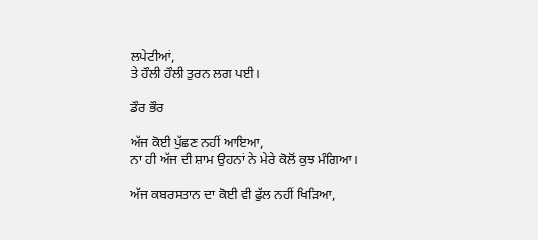ਲਪੇਟੀਆਂ,
ਤੇ ਹੌਲੀ ਹੌਲੀ ਤੁਰਨ ਲਗ ਪਈ।

ਡੌਰ ਭੌਰ

ਅੱਜ ਕੋਈ ਪੁੱਛਣ ਨਹੀਂ ਆਇਆ,
ਨਾ ਹੀ ਅੱਜ ਦੀ ਸ਼ਾਮ ਉਹਨਾਂ ਨੇ ਮੇਰੇ ਕੋਲੋਂ ਕੁਝ ਮੰਗਿਆ।

ਅੱਜ ਕਬਰਸਤਾਨ ਦਾ ਕੋਈ ਵੀ ਫੁੱਲ ਨਹੀਂ ਖਿੜਿਆ,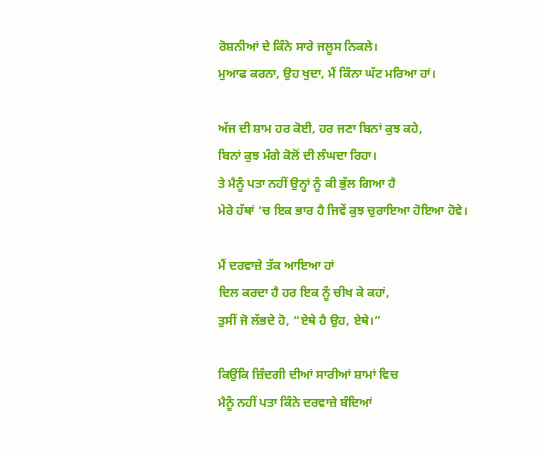ਰੋਸ਼ਨੀਆਂ ਦੇ ਕਿੰਨੇ ਸਾਰੇ ਜਲੂਸ ਨਿਕਲੇ।
ਮੁਆਫ ਕਰਨਾ, ਉਹ ਖੁਦਾ, ਮੈਂ ਕਿੰਨਾ ਘੱਟ ਮਰਿਆ ਹਾਂ।

ਅੱਜ ਦੀ ਸ਼ਾਮ ਹਰ ਕੋਈ, ਹਰ ਜਣਾ ਬਿਨਾਂ ਕੁਝ ਕਹੇ,
ਬਿਨਾਂ ਕੁਝ ਮੰਗੇ ਕੋਲੋਂ ਦੀ ਲੰਘਦਾ ਰਿਹਾ।
ਤੇ ਮੈਨੂੰ ਪਤਾ ਨਹੀਂ ਉਨ੍ਹਾਂ ਨੂੰ ਕੀ ਭੁੱਲ ਗਿਆ ਹੈ
ਮੇਰੇ ਹੱਥਾਂ ‘ਚ ਇਕ ਭਾਰ ਹੈ ਜਿਵੇਂ ਕੁਝ ਚੁਰਾਇਆ ਹੋਇਆ ਹੋਵੇ।

ਮੈਂ ਦਰਵਾਜ਼ੇ ਤੱਕ ਆਇਆ ਹਾਂ
ਦਿਲ ਕਰਦਾ ਹੈ ਹਰ ਇਕ ਨੂੰ ਚੀਖ ਕੇ ਕਹਾਂ,
ਤੁਸੀਂ ਜੋ ਲੱਭਦੇ ਹੋ, “ਏਥੇ ਹੈ ਉਹ, ਏਥੇ।”

ਕਿਉਂਕਿ ਜ਼ਿੰਦਗੀ ਦੀਆਂ ਸਾਰੀਆਂ ਸ਼ਾਮਾਂ ਵਿਚ
ਮੈਨੂੰ ਨਹੀਂ ਪਤਾ ਕਿੰਨੇ ਦਰਵਾਜ਼ੇ ਬੰਦਿਆਂ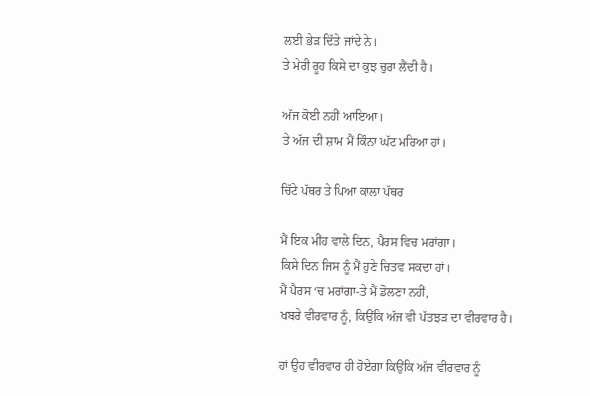ਲਈ ਭੇੜ ਦਿੱਤੇ ਜਾਂਦੇ ਨੇ।
ਤੇ ਮੇਰੀ ਰੂਹ ਕਿਸੇ ਦਾ ਕੁਝ ਚੁਰਾ ਲੈਂਦੀ ਹੈ।

ਅੱਜ ਕੋਈ ਨਹੀਂ ਆਇਆ।
ਤੇ ਅੱਜ ਦੀ ਸ਼ਾਮ ਮੈਂ ਕਿੰਨਾ ਘੱਟ ਮਰਿਆ ਹਾਂ।

ਚਿੱਟੇ ਪੱਥਰ ਤੇ ਪਿਆ ਕਾਲਾ ਪੱਥਰ

ਮੈਂ ਇਕ ਮੀਂਹ ਵਾਲੇ ਦਿਨ, ਪੈਰਸ ਵਿਚ ਮਰਾਂਗਾ।
ਕਿਸੇ ਦਿਨ ਜਿਸ ਨੂੰ ਮੈਂ ਹੁਣੇ ਚਿਤਵ ਸਕਦਾ ਹਾਂ।
ਮੈਂ ਪੈਰਸ ‘ਚ ਮਰਾਂਗਾ-ਤੇ ਮੈਂ ਡੋਲਣਾ ਨਹੀਂ,
ਖਬਰੇ ਵੀਰਵਾਰ ਨੂੰ, ਕਿਉਂਕਿ ਅੱਜ ਵੀ ਪੱਤਝੜ ਦਾ ਵੀਰਵਾਰ ਹੈ।

ਹਾਂ ਉਹ ਵੀਰਵਾਰ ਹੀ ਹੋਏਗਾ ਕਿਉਂਕਿ ਅੱਜ ਵੀਰਵਾਰ ਨੂੰ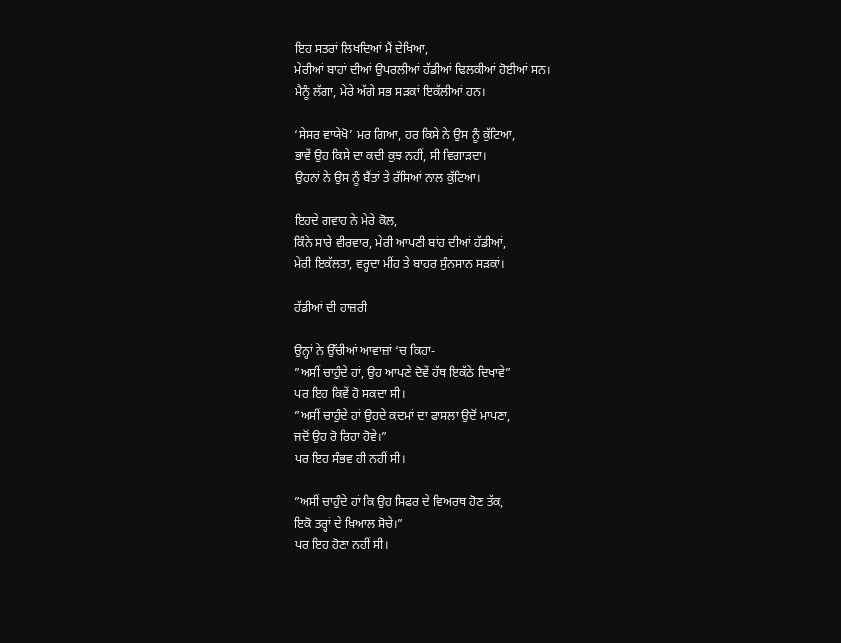ਇਹ ਸਤਰਾਂ ਲਿਖਦਿਆਂ ਮੈਂ ਦੇਖਿਆ,
ਮੇਰੀਆਂ ਬਾਹਾਂ ਦੀਆਂ ਉਪਰਲੀਆਂ ਹੱਡੀਆਂ ਢਿਲਕੀਆਂ ਹੋਈਆਂ ਸਨ।
ਮੈਨੂੰ ਲੱਗਾ, ਮੇਰੇ ਅੱਗੇ ਸਭ ਸੜਕਾਂ ਇਕੱਲੀਆਂ ਹਨ।

‘ਸੇਸਰ ਵਾਯੇਖੋ’ ਮਰ ਗਿਆ, ਹਰ ਕਿਸੇ ਨੇ ਉਸ ਨੂੰ ਕੁੱਟਿਆ,
ਭਾਵੇਂ ਉਹ ਕਿਸੇ ਦਾ ਕਦੀ ਕੁਝ ਨਹੀਂ, ਸੀ ਵਿਗਾੜਦਾ।
ਉਹਨਾਂ ਨੇ ਉਸ ਨੂੰ ਬੈਂਤਾਂ ਤੇ ਰੱਸਿਆਂ ਨਾਲ ਕੁੱਟਿਆ।

ਇਹਦੇ ਗਵਾਹ ਨੇ ਮੇਰੇ ਕੋਲ,
ਕਿੰਨੇ ਸਾਰੇ ਵੀਰਵਾਰ, ਮੇਰੀ ਆਪਣੀ ਬਾਂਹ ਦੀਆਂ ਹੱਡੀਆਂ,
ਮੇਰੀ ਇਕੱਲਤਾ, ਵਰ੍ਹਦਾ ਮੀਂਹ ਤੇ ਬਾਹਰ ਸੁੰਨਸਾਨ ਸੜਕਾਂ।

ਹੱਡੀਆਂ ਦੀ ਹਾਜ਼ਰੀ

ਉਨ੍ਹਾਂ ਨੇ ਉੱਚੀਆਂ ਆਵਾਜ਼ਾਂ ‘ਚ ਕਿਹਾ-
”ਅਸੀਂ ਚਾਹੁੰਦੇ ਹਾਂ, ਉਹ ਆਪਣੇ ਦੋਵੇਂ ਹੱਥ ਇਕੱਠੇ ਦਿਖਾਵੇ”
ਪਰ ਇਹ ਕਿਵੇਂ ਹੋ ਸਕਦਾ ਸੀ।
”ਅਸੀਂ ਚਾਹੁੰਦੇ ਹਾਂ ਉਹਦੇ ਕਦਮਾਂ ਦਾ ਫਾਸਲਾ ਉਦੋਂ ਮਾਪਣਾ,
ਜਦੋਂ ਉਹ ਰੋ ਰਿਹਾ ਹੋਵੇ।”
ਪਰ ਇਹ ਸੰਭਵ ਹੀ ਨਹੀਂ ਸੀ।

”ਅਸੀਂ ਚਾਹੁੰਦੇ ਹਾਂ ਕਿ ਉਹ ਸਿਫਰ ਦੇ ਵਿਅਰਥ ਹੋਣ ਤੱਕ,
ਇਕੋ ਤਰ੍ਹਾਂ ਦੇ ਖ਼ਿਆਲ ਸੋਚੇ।”
ਪਰ ਇਹ ਹੋਣਾ ਨਹੀਂ ਸੀ।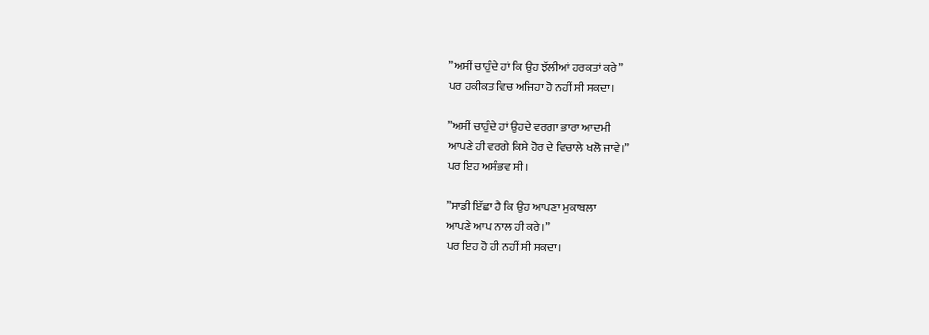”ਅਸੀਂ ਚਾਹੁੰਦੇ ਹਾਂ ਕਿ ਉਹ ਝੱਲੀਆਂ ਹਰਕਤਾਂ ਕਰੇ”
ਪਰ ਹਕੀਕਤ ਵਿਚ ਅਜਿਹਾ ਹੋ ਨਹੀਂ ਸੀ ਸਕਦਾ।

”ਅਸੀਂ ਚਾਹੁੰਦੇ ਹਾਂ ਉਹਦੇ ਵਰਗਾ ਭਾਰਾ ਆਦਮੀ
ਆਪਣੇ ਹੀ ਵਰਗੇ ਕਿਸੇ ਹੋਰ ਦੇ ਵਿਚਾਲੇ ਖਲੋ ਜਾਵੇ।”
ਪਰ ਇਹ ਅਸੰਭਵ ਸੀ।

”ਸਾਡੀ ਇੱਛਾ ਹੈ ਕਿ ਉਹ ਆਪਣਾ ਮੁਕਾਬਲਾ
ਆਪਣੇ ਆਪ ਨਾਲ ਹੀ ਕਰੇ।”
ਪਰ ਇਹ ਹੋ ਹੀ ਨਹੀਂ ਸੀ ਸਕਦਾ।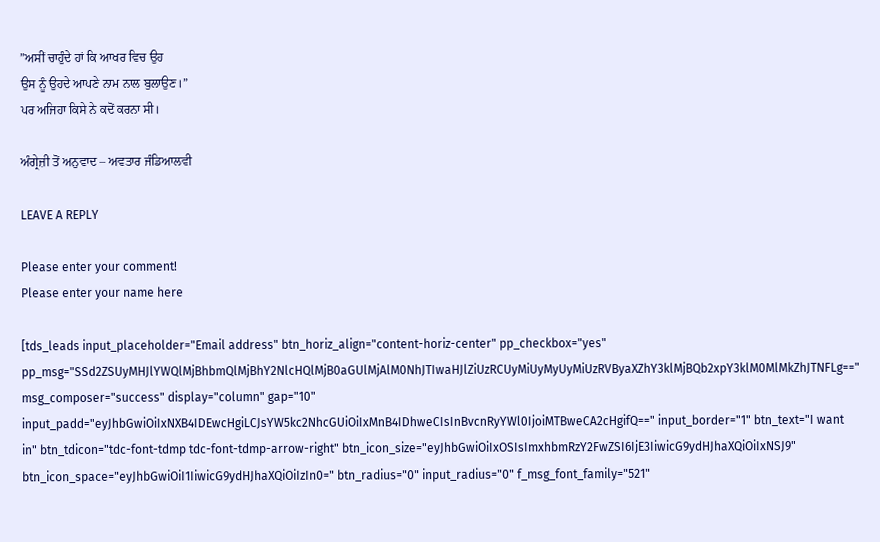”ਅਸੀਂ ਚਾਹੁੰਦੇ ਹਾਂ ਕਿ ਆਖਰ ਵਿਚ ਉਹ
ਉਸ ਨੂੰ ਉਹਦੇ ਆਪਣੇ ਨਾਮ ਨਾਲ ਬੁਲਾਉਣ।”
ਪਰ ਅਜਿਹਾ ਕਿਸੇ ਨੇ ਕਦੋਂ ਕਰਨਾ ਸੀ।

ਅੰਗ੍ਰੇਜ਼ੀ ਤੋਂ ਅਨੁਵਾਦ – ਅਵਤਾਰ ਜੰਡਿਆਲਵੀ

LEAVE A REPLY

Please enter your comment!
Please enter your name here

[tds_leads input_placeholder="Email address" btn_horiz_align="content-horiz-center" pp_checkbox="yes" pp_msg="SSd2ZSUyMHJlYWQlMjBhbmQlMjBhY2NlcHQlMjB0aGUlMjAlM0NhJTIwaHJlZiUzRCUyMiUyMyUyMiUzRVByaXZhY3klMjBQb2xpY3klM0MlMkZhJTNFLg==" msg_composer="success" display="column" gap="10" input_padd="eyJhbGwiOiIxNXB4IDEwcHgiLCJsYW5kc2NhcGUiOiIxMnB4IDhweCIsInBvcnRyYWl0IjoiMTBweCA2cHgifQ==" input_border="1" btn_text="I want in" btn_tdicon="tdc-font-tdmp tdc-font-tdmp-arrow-right" btn_icon_size="eyJhbGwiOiIxOSIsImxhbmRzY2FwZSI6IjE3IiwicG9ydHJhaXQiOiIxNSJ9" btn_icon_space="eyJhbGwiOiI1IiwicG9ydHJhaXQiOiIzIn0=" btn_radius="0" input_radius="0" f_msg_font_family="521"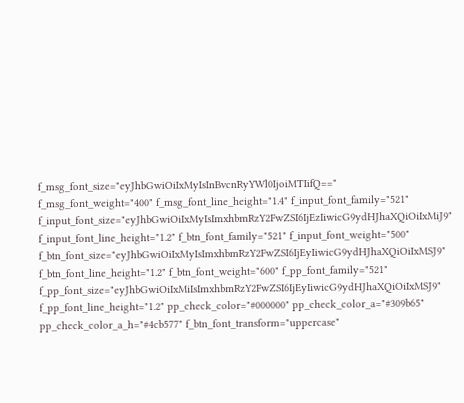f_msg_font_size="eyJhbGwiOiIxMyIsInBvcnRyYWl0IjoiMTIifQ==" f_msg_font_weight="400" f_msg_font_line_height="1.4" f_input_font_family="521" f_input_font_size="eyJhbGwiOiIxMyIsImxhbmRzY2FwZSI6IjEzIiwicG9ydHJhaXQiOiIxMiJ9" f_input_font_line_height="1.2" f_btn_font_family="521" f_input_font_weight="500" f_btn_font_size="eyJhbGwiOiIxMyIsImxhbmRzY2FwZSI6IjEyIiwicG9ydHJhaXQiOiIxMSJ9" f_btn_font_line_height="1.2" f_btn_font_weight="600" f_pp_font_family="521" f_pp_font_size="eyJhbGwiOiIxMiIsImxhbmRzY2FwZSI6IjEyIiwicG9ydHJhaXQiOiIxMSJ9" f_pp_font_line_height="1.2" pp_check_color="#000000" pp_check_color_a="#309b65" pp_check_color_a_h="#4cb577" f_btn_font_transform="uppercase"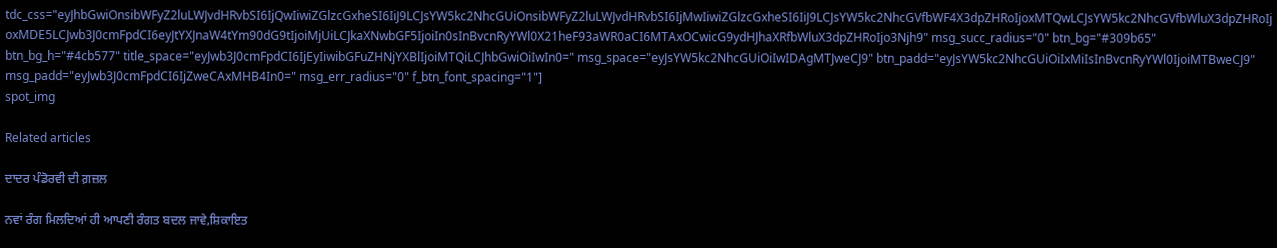tdc_css="eyJhbGwiOnsibWFyZ2luLWJvdHRvbSI6IjQwIiwiZGlzcGxheSI6IiJ9LCJsYW5kc2NhcGUiOnsibWFyZ2luLWJvdHRvbSI6IjMwIiwiZGlzcGxheSI6IiJ9LCJsYW5kc2NhcGVfbWF4X3dpZHRoIjoxMTQwLCJsYW5kc2NhcGVfbWluX3dpZHRoIjoxMDE5LCJwb3J0cmFpdCI6eyJtYXJnaW4tYm90dG9tIjoiMjUiLCJkaXNwbGF5IjoiIn0sInBvcnRyYWl0X21heF93aWR0aCI6MTAxOCwicG9ydHJhaXRfbWluX3dpZHRoIjo3Njh9" msg_succ_radius="0" btn_bg="#309b65" btn_bg_h="#4cb577" title_space="eyJwb3J0cmFpdCI6IjEyIiwibGFuZHNjYXBlIjoiMTQiLCJhbGwiOiIwIn0=" msg_space="eyJsYW5kc2NhcGUiOiIwIDAgMTJweCJ9" btn_padd="eyJsYW5kc2NhcGUiOiIxMiIsInBvcnRyYWl0IjoiMTBweCJ9" msg_padd="eyJwb3J0cmFpdCI6IjZweCAxMHB4In0=" msg_err_radius="0" f_btn_font_spacing="1"]
spot_img

Related articles

ਦਾਦਰ ਪੰਡੋਰਵੀ ਦੀ ਗ਼ਜ਼ਲ

ਨਵਾਂ ਰੰਗ ਮਿਲਦਿਆਂ ਹੀ ਆਪਣੀ ਰੰਗਤ ਬਦਲ ਜਾਵੇ,ਸ਼ਿਕਾਇਤ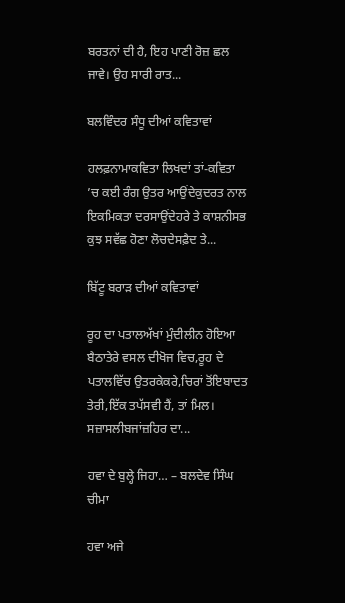ਬਰਤਨਾਂ ਦੀ ਹੈ, ਇਹ ਪਾਣੀ ਰੋਜ਼ ਛਲ ਜਾਵੇ। ਉਹ ਸਾਰੀ ਰਾਤ...

ਬਲਵਿੰਦਰ ਸੰਧੂ ਦੀਆਂ ਕਵਿਤਾਵਾਂ

ਹਲਫ਼ਨਾਮਾਕਵਿਤਾ ਲਿਖਦਾਂ ਤਾਂ-ਕਵਿਤਾ ’ਚ ਕਈ ਰੰਗ ਉਤਰ ਆਉਂਦੇਕੁਦਰਤ ਨਾਲ ਇਕਮਿਕਤਾ ਦਰਸਾਉਂਦੇਹਰੇ ਤੇ ਕਾਸ਼ਨੀਸਭ ਕੁਝ ਸਵੱਛ ਹੋਣਾ ਲੋਚਦੇਸਫ਼ੈਦ ਤੇ...

ਬਿੱਟੂ ਬਰਾੜ ਦੀਆਂ ਕਵਿਤਾਵਾਂ

ਰੂਹ ਦਾ ਪਤਾਲਅੱਖਾਂ ਮੁੰਦੀਲੀਨ ਹੋਇਆ ਬੈਠਾਤੇਰੇ ਵਸਲ ਦੀਖੋਜ ਵਿਚ,ਰੂਹ ਦੇ ਪਤਾਲਵਿੱਚ ਉਤਰਕੇਕਰੇ,ਚਿਰਾਂ ਤੋਂਇਬਾਦਤ ਤੇਰੀ,ਇੱਕ ਤਪੱਸਵੀ ਹੈਂ, ਤਾਂ ਮਿਲ। ਸਜ਼ਾਸਲੀਬਜਾਂਜ਼ਹਿਰ ਦਾ...

ਹਵਾ ਦੇ ਬੁਲ੍ਹੇ ਜਿਹਾ… – ਬਲਦੇਵ ਸਿੰਘ ਚੀਮਾ

ਹਵਾ ਅਜੇ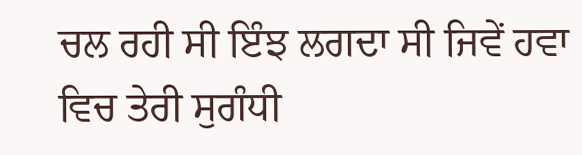ਚਲ ਰਹੀ ਸੀ ਇੰਝ ਲਗਦਾ ਸੀ ਜਿਵੇਂ ਹਵਾ ਵਿਚ ਤੇਰੀ ਸੁਗੰਧੀ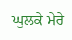ਘੁਲਕੇ ਮੇਰੇ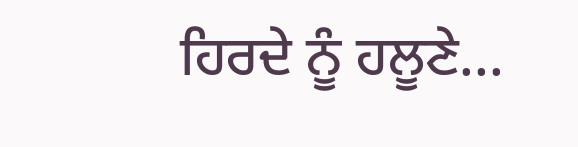ਹਿਰਦੇ ਨੂੰ ਹਲੂਣੇ...